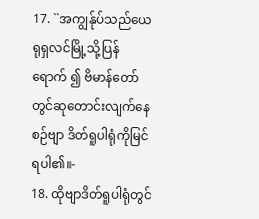17. ``အကျွန်ုပ်သည်ယေရုရှလင်မြို့သို့ပြန်ရောက် ၍ ဗိမာန်တော်တွင်ဆုတောင်းလျက်နေစဉ်ဗျာ ဒိတ်ရူပါရုံကိုမြင်ရပါ၏။-
18. ထိုဗျာဒိတ်ရူပါရုံတွင်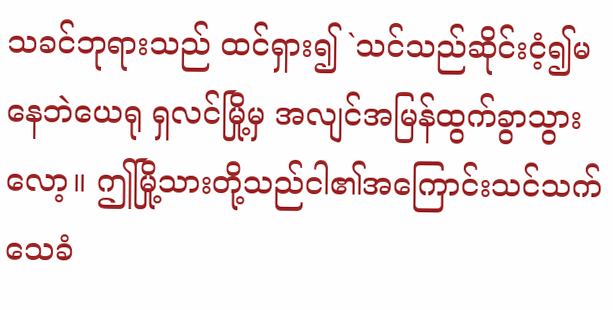သခင်ဘုရားသည် ထင်ရှား၍ `သင်သည်ဆိုင်းငံ့၍မနေဘဲယေရု ရှလင်မြို့မှ အလျင်အမြန်ထွက်ခွာသွားလော့။ ဤမြို့သားတို့သည်ငါ၏အကြောင်းသင်သက် သေခံ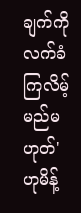ချက်ကိုလက်ခံကြလိမ့်မည်မဟုတ်' ဟုမိန့်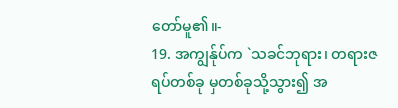တော်မူ၏။-
19. အကျွန်ုပ်က `သခင်ဘုရား၊ တရားဇရပ်တစ်ခု မှတစ်ခုသို့သွား၍ အ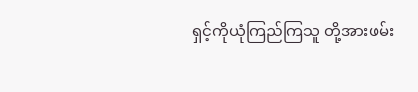ရှင့်ကိုယုံကြည်ကြသူ တို့အားဖမ်း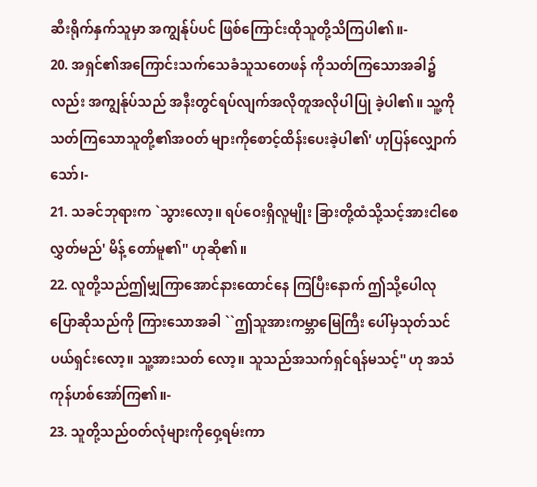ဆီးရိုက်နှက်သူမှာ အကျွန်ုပ်ပင် ဖြစ်ကြောင်းထိုသူတို့သိကြပါ၏။-
20. အရှင်၏အကြောင်းသက်သေခံသူသတေဖန် ကိုသတ်ကြသောအခါ၌လည်း အကျွန်ုပ်သည် အနီးတွင်ရပ်လျက်အလိုတူအလိုပါပြု ခဲ့ပါ၏။ သူ့ကိုသတ်ကြသောသူတို့၏အဝတ် များကိုစောင့်ထိန်းပေးခဲ့ပါ၏' ဟုပြန်လျှောက် သော်၊-
21. သခင်ဘုရားက `သွားလော့။ ရပ်ဝေးရှိလူမျိုး ခြားတို့ထံသို့သင့်အားငါစေလွှတ်မည်' မိန့် တော်မူ၏'' ဟုဆို၏။
22. လူတို့သည်ဤမျှကြာအောင်နားထောင်နေ ကြပြီးနောက် ဤသို့ပေါလုပြောဆိုသည်ကို ကြားသောအခါ ``ဤသူအားကမ္ဘာမြေကြီး ပေါ်မှသုတ်သင်ပယ်ရှင်းလော့။ သူ့အားသတ် လော့။ သူသည်အသက်ရှင်ရန်မသင့်'' ဟု အသံကုန်ဟစ်အော်ကြ၏။-
23. သူတို့သည်ဝတ်လုံများကိုဝှေ့ရမ်းကာ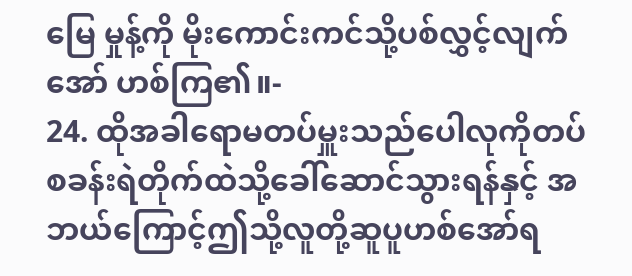မြေ မှုန့်ကို မိုးကောင်းကင်သို့ပစ်လွှင့်လျက်အော် ဟစ်ကြ၏။-
24. ထိုအခါရောမတပ်မှူးသည်ပေါလုကိုတပ် စခန်းရဲတိုက်ထဲသို့ခေါ်ဆောင်သွားရန်နှင့် အဘယ်ကြောင့်ဤသို့လူတို့ဆူပူဟစ်အော်ရ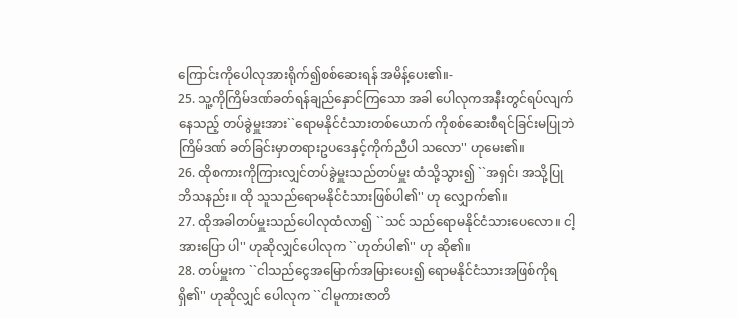ကြောင်းကိုပေါလုအားရိုက်၍စစ်ဆေးရန် အမိန့်ပေး၏။-
25. သူ့ကိုကြိမ်ဒဏ်ခတ်ရန်ချည်နှောင်ကြသော အခါ ပေါလုကအနီးတွင်ရပ်လျက်နေသည့် တပ်ခွဲမှူးအား``ရောမနိုင်ငံသားတစ်ယောက် ကိုစစ်ဆေးစီရင်ခြင်းမပြုဘဲကြိမ်ဒဏ် ခတ်ခြင်းမှာတရားဥပဒေနှင့်ကိုက်ညီပါ သလော'' ဟုမေး၏။
26. ထိုစကားကိုကြားလျှင်တပ်ခွဲမှူးသည်တပ်မှူး ထံသို့သွား၍ ``အရှင်၊ အသို့ပြုဘိသနည်း။ ထို သူသည်ရောမနိုင်ငံသားဖြစ်ပါ၏'' ဟု လျှောက်၏။
27. ထိုအခါတပ်မှူးသည်ပေါလုထံလာ၍ ``သင် သည်ရောမနိုင်ငံသားပေလော။ ငါ့အားပြော ပါ'' ဟုဆိုလျှင်ပေါလုက ``ဟုတ်ပါ၏'' ဟု ဆို၏။
28. တပ်မှူးက ``ငါသည်ငွေအမြောက်အမြားပေး၍ ရောမနိုင်ငံသားအဖြစ်ကိုရရှိ၏'' ဟုဆိုလျှင် ပေါလုက ``ငါမူကားဇာတိ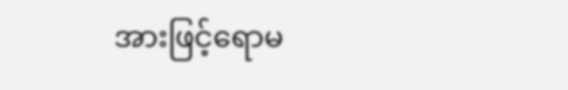အားဖြင့်ရောမ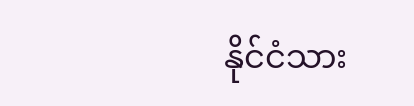နိုင်ငံသား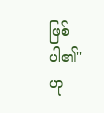ဖြစ်ပါ၏'' ဟု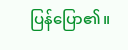ပြန်ပြော၏။